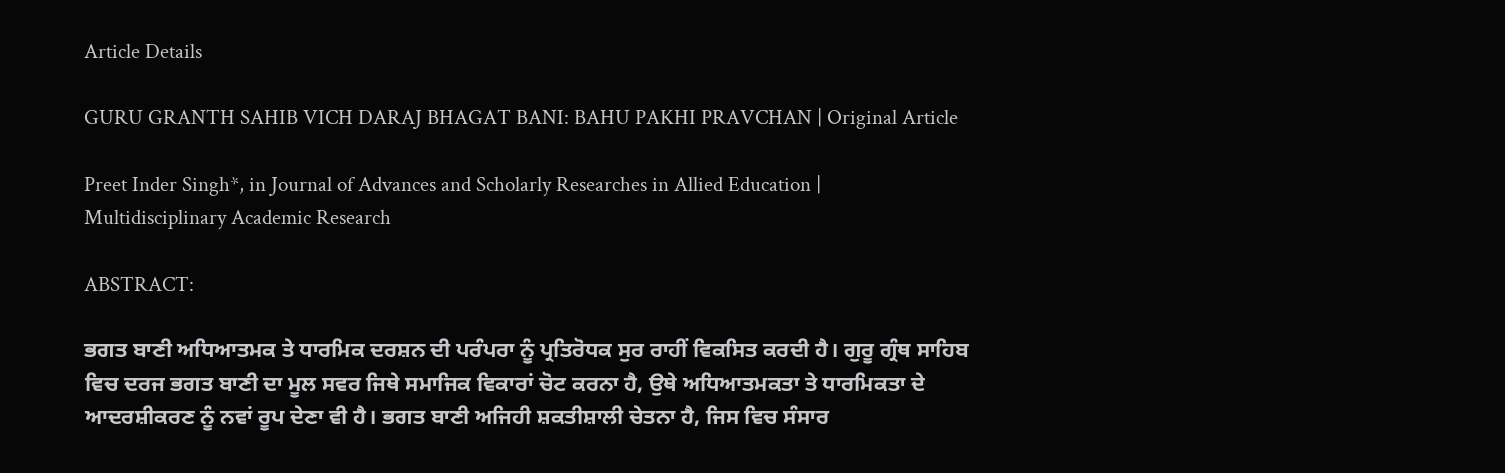Article Details

GURU GRANTH SAHIB VICH DARAJ BHAGAT BANI: BAHU PAKHI PRAVCHAN | Original Article

Preet Inder Singh*, in Journal of Advances and Scholarly Researches in Allied Education | Multidisciplinary Academic Research

ABSTRACT:

ਭਗਤ ਬਾਣੀ ਅਧਿਆਤਮਕ ਤੇ ਧਾਰਮਿਕ ਦਰਸ਼ਨ ਦੀ ਪਰੰਪਰਾ ਨੂੰ ਪ੍ਰਤਿਰੋਧਕ ਸੁਰ ਰਾਹੀਂ ਵਿਕਸਿਤ ਕਰਦੀ ਹੈ। ਗੁਰੂ ਗ੍ਰੰਥ ਸਾਹਿਬ ਵਿਚ ਦਰਜ ਭਗਤ ਬਾਣੀ ਦਾ ਮੂਲ ਸਵਰ ਜਿਥੇ ਸਮਾਜਿਕ ਵਿਕਾਰਾਂ ਚੋਟ ਕਰਨਾ ਹੈ, ਉਥੇ ਅਧਿਆਤਮਕਤਾ ਤੇ ਧਾਰਮਿਕਤਾ ਦੇ ਆਦਰਸ਼ੀਕਰਣ ਨੂੰ ਨਵਾਂ ਰੂਪ ਦੇਣਾ ਵੀ ਹੈ। ਭਗਤ ਬਾਣੀ ਅਜਿਹੀ ਸ਼ਕਤੀਸ਼ਾਲੀ ਚੇਤਨਾ ਹੈ, ਜਿਸ ਵਿਚ ਸੰਸਾਰ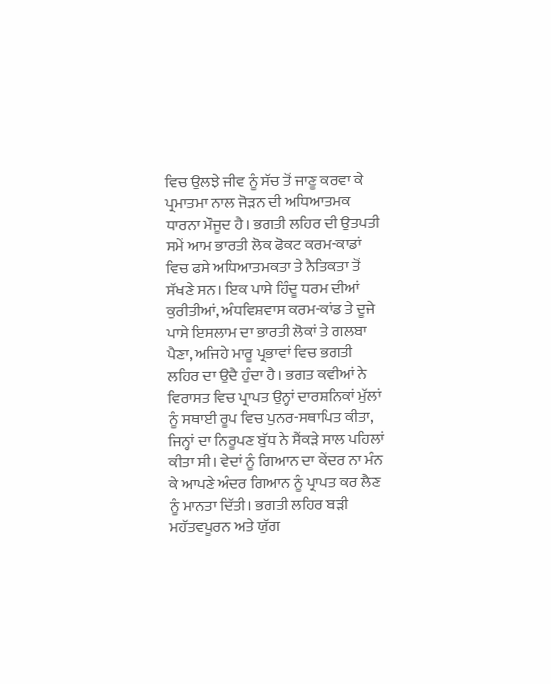ਵਿਚ ਉਲਝੇ ਜੀਵ ਨੂੰ ਸੱਚ ਤੋਂ ਜਾਣੂ ਕਰਵਾ ਕੇ ਪ੍ਰਮਾਤਮਾ ਨਾਲ ਜੋੜਨ ਦੀ ਅਧਿਆਤਮਕ ਧਾਰਨਾ ਮੌਜੂਦ ਹੈ। ਭਗਤੀ ਲਹਿਰ ਦੀ ਉਤਪਤੀ ਸਮੇਂ ਆਮ ਭਾਰਤੀ ਲੋਕ ਫੋਕਟ ਕਰਮ-ਕਾਡਾਂ ਵਿਚ ਫਸੇ ਅਧਿਆਤਮਕਤਾ ਤੇ ਨੈਤਿਕਤਾ ਤੋਂ ਸੱਖਣੇ ਸਨ। ਇਕ ਪਾਸੇ ਹਿੰਦੂ ਧਰਮ ਦੀਆਂ ਕੁਰੀਤੀਆਂ, ਅੰਧਵਿਸ਼ਵਾਸ ਕਰਮ-ਕਾਂਡ ਤੇ ਦੂਜੇ ਪਾਸੇ ਇਸਲਾਮ ਦਾ ਭਾਰਤੀ ਲੋਕਾਂ ਤੇ ਗਲਬਾ ਪੈਣਾ, ਅਜਿਹੇ ਮਾਰੂ ਪ੍ਰਭਾਵਾਂ ਵਿਚ ਭਗਤੀ ਲਹਿਰ ਦਾ ਉਦੈ ਹੁੰਦਾ ਹੈ। ਭਗਤ ਕਵੀਆਂ ਨੇ ਵਿਰਾਸਤ ਵਿਚ ਪ੍ਰਾਪਤ ਉਨ੍ਹਾਂ ਦਾਰਸ਼ਨਿਕਾਂ ਮੁੱਲਾਂ ਨੂੰ ਸਥਾਈ ਰੂਪ ਵਿਚ ਪੁਨਰ-ਸਥਾਪਿਤ ਕੀਤਾ, ਜਿਨ੍ਹਾਂ ਦਾ ਨਿਰੂਪਣ ਬੁੱਧ ਨੇ ਸੈਂਕੜੇ ਸਾਲ ਪਹਿਲਾਂ ਕੀਤਾ ਸੀ। ਵੇਦਾਂ ਨੂੰ ਗਿਆਨ ਦਾ ਕੇਂਦਰ ਨਾ ਮੰਨ ਕੇ ਆਪਣੇ ਅੰਦਰ ਗਿਆਨ ਨੂੰ ਪ੍ਰਾਪਤ ਕਰ ਲੈਣ ਨੂੰ ਮਾਨਤਾ ਦਿੱਤੀ। ਭਗਤੀ ਲਹਿਰ ਬੜੀ ਮਹੱਤਵਪੂਰਨ ਅਤੇ ਯੁੱਗ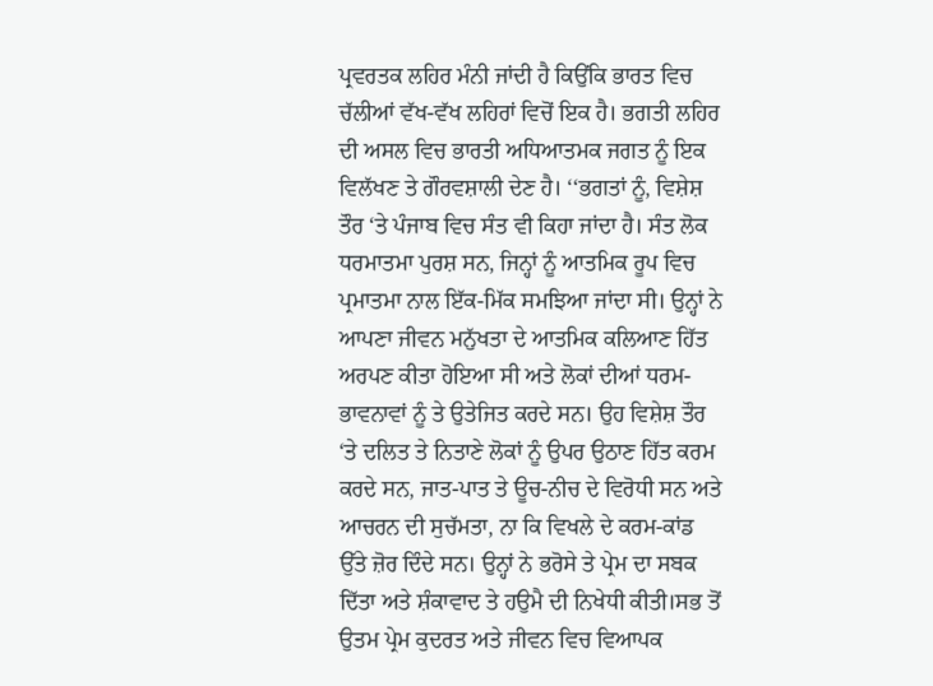ਪ੍ਰਵਰਤਕ ਲਹਿਰ ਮੰਨੀ ਜਾਂਦੀ ਹੈ ਕਿਉਂਕਿ ਭਾਰਤ ਵਿਚ ਚੱਲੀਆਂ ਵੱਖ-ਵੱਖ ਲਹਿਰਾਂ ਵਿਚੋਂ ਇਕ ਹੈ। ਭਗਤੀ ਲਹਿਰ ਦੀ ਅਸਲ ਵਿਚ ਭਾਰਤੀ ਅਧਿਆਤਮਕ ਜਗਤ ਨੂੰ ਇਕ ਵਿਲੱਖਣ ਤੇ ਗੌਰਵਸ਼ਾਲੀ ਦੇਣ ਹੈ। ‘‘ਭਗਤਾਂ ਨੂੰ, ਵਿਸ਼ੇਸ਼ ਤੌਰ ‘ਤੇ ਪੰਜਾਬ ਵਿਚ ਸੰਤ ਵੀ ਕਿਹਾ ਜਾਂਦਾ ਹੈ। ਸੰਤ ਲੋਕ ਧਰਮਾਤਮਾ ਪੁਰਸ਼ ਸਨ, ਜਿਨ੍ਹਾਂ ਨੂੰ ਆਤਮਿਕ ਰੂਪ ਵਿਚ ਪ੍ਰਮਾਤਮਾ ਨਾਲ ਇੱਕ-ਮਿੱਕ ਸਮਝਿਆ ਜਾਂਦਾ ਸੀ। ਉਨ੍ਹਾਂ ਨੇ ਆਪਣਾ ਜੀਵਨ ਮਨੁੱਖਤਾ ਦੇ ਆਤਮਿਕ ਕਲਿਆਣ ਹਿੱਤ ਅਰਪਣ ਕੀਤਾ ਹੋਇਆ ਸੀ ਅਤੇ ਲੋਕਾਂ ਦੀਆਂ ਧਰਮ-ਭਾਵਨਾਵਾਂ ਨੂੰ ਤੇ ਉਤੇਜਿਤ ਕਰਦੇ ਸਨ। ਉਹ ਵਿਸ਼ੇਸ਼ ਤੌਰ ‘ਤੇ ਦਲਿਤ ਤੇ ਨਿਤਾਣੇ ਲੋਕਾਂ ਨੂੰ ਉਪਰ ਉਠਾਣ ਹਿੱਤ ਕਰਮ ਕਰਦੇ ਸਨ, ਜਾਤ-ਪਾਤ ਤੇ ਊਚ-ਨੀਚ ਦੇ ਵਿਰੋਧੀ ਸਨ ਅਤੇ ਆਚਰਨ ਦੀ ਸੁਚੱਮਤਾ, ਨਾ ਕਿ ਵਿਖਲੇ ਦੇ ਕਰਮ-ਕਾਂਡ ਉੱਤੇ ਜ਼ੋਰ ਦਿੰਦੇ ਸਨ। ਉਨ੍ਹਾਂ ਨੇ ਭਰੋਸੇ ਤੇ ਪ੍ਰੇਮ ਦਾ ਸਬਕ ਦਿੱਤਾ ਅਤੇ ਸ਼ੰਕਾਵਾਦ ਤੇ ਹਉਮੈ ਦੀ ਨਿਖੇਧੀ ਕੀਤੀ।ਸਭ ਤੋਂ ਉਤਮ ਪ੍ਰੇਮ ਕੁਦਰਤ ਅਤੇ ਜੀਵਨ ਵਿਚ ਵਿਆਪਕ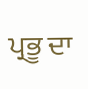ਪ੍ਰਭੂ ਦਾ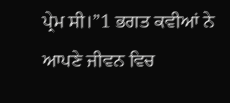ਪ੍ਰੇਮ ਸੀ।”1 ਭਗਤ ਕਵੀਆਂ ਨੇ ਆਪਣੇ ਜੀਵਨ ਵਿਚ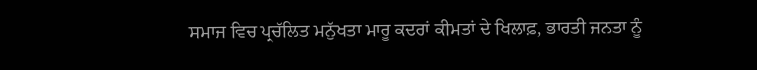ਸਮਾਜ ਵਿਚ ਪ੍ਰਚੱਲਿਤ ਮਨੁੱਖਤਾ ਮਾਰੂ ਕਦਰਾਂ ਕੀਮਤਾਂ ਦੇ ਖਿਲਾਫ਼, ਭਾਰਤੀ ਜਨਤਾ ਨੂੰ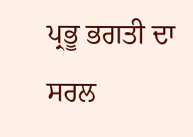ਪ੍ਰਭੂ ਭਗਤੀ ਦਾ ਸਰਲ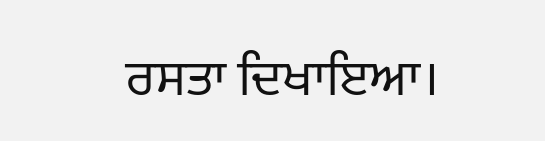ਰਸਤਾ ਦਿਖਾਇਆ।